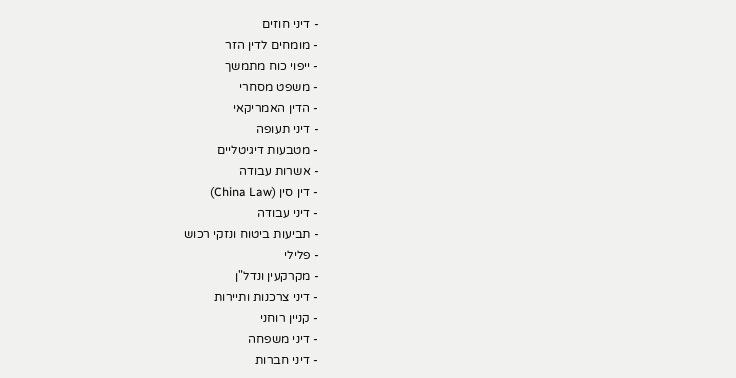- דיני חוזים
- מומחים לדין הזר
- ייפוי כוח מתמשך
- משפט מסחרי
- הדין האמריקאי
- דיני תעופה
- מטבעות דיגיטליים
- אשרות עבודה
- דין סין (China Law)
- דיני עבודה
- תביעות ביטוח ונזקי רכוש
- פלילי
- מקרקעין ונדל"ן
- דיני צרכנות ותיירות
- קניין רוחני
- דיני משפחה
- דיני חברות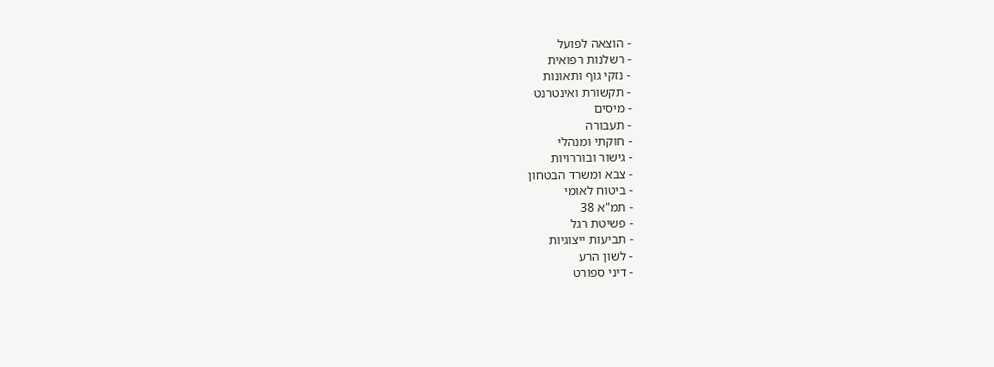- הוצאה לפועל
- רשלנות רפואית
- נזקי גוף ותאונות
- תקשורת ואינטרנט
- מיסים
- תעבורה
- חוקתי ומנהלי
- גישור ובוררויות
- צבא ומשרד הבטחון
- ביטוח לאומי
- תמ"א 38
- פשיטת רגל
- תביעות ייצוגיות
- לשון הרע
- דיני ספורט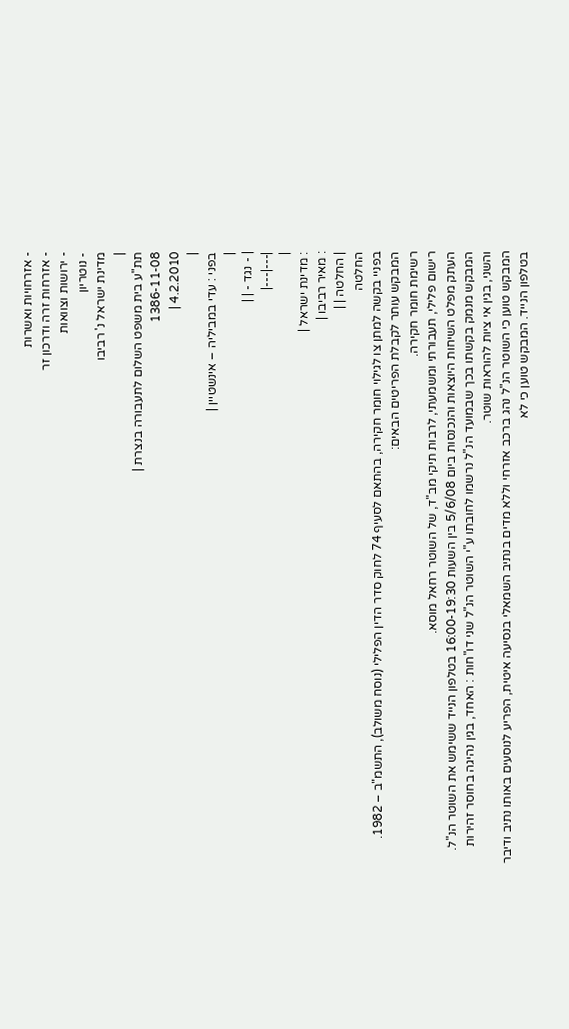- אזרחויות ואשרות
- אזרחות זרה ודרכון זר
- ירושות וצוואות
- נוטריון
מדינת ישראל נ' רביבו
|
תת"ע בית משפט השלום לתעבורה בנצרת |
1386-11-08
4.2.2010 |
|
בפני : עדי במביליה – אינשטיין |
|
| - נגד - | |
|---|---|
|
: מדינת ישראל |
: מאיר רביבו |
| החלטה | |
החלטה
בפניי בקשה למתן צו לגילוי חומר חקירה, בהתאם לסעיף 74 לחוק סדר הדין הפלילי (נוסח משולב), התשמ"ב – 1982.
המבקש עותר לקבלת הפריטים הבאים:
רשימת חומר חקירה.
רישום פלילי, תעבורתי ומשמעתי, לרבות תיקי מב"ד, של השוטר רחאל מוסא.
העתק מפלט השיחות היוצאות והנכנסות ביום 5/6/08 בין השעות 16:00-19:30 בטלפון הנייד ששימש את השוטר הנ"ל.
המבקש מנמק בקשתו בכך שבמועד הנ"ל נרשמו לחובתו ע"י השוטר הנ"ל שני דו"חות : האחד, בגין נהיגה בחוסר זהירות והשני, בגין אי ציות להוראות שוטר.
המבקש טוען כי השוטר הנ"ל נהג ברכב אזרחי וללא מדים בנתיב השמאלי בנסיעה איטית, הפריע לנוסעים באותו נתיב ודיבר בטלפון הנייד. המבקש טוען כי לא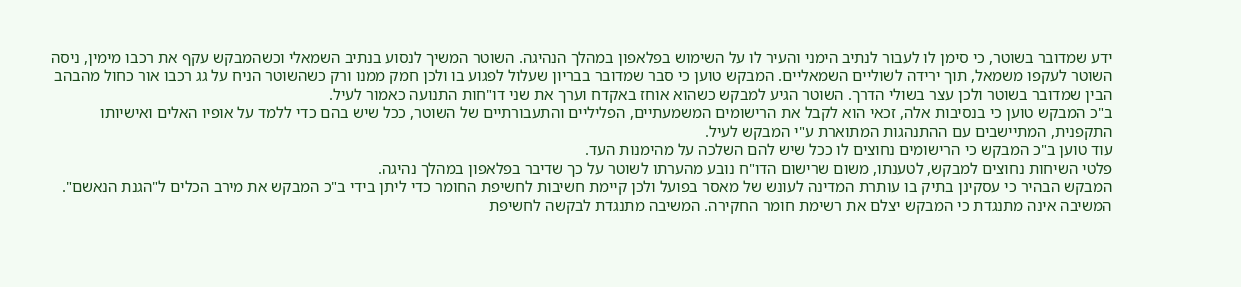ידע שמדובר בשוטר, כי סימן לו לעבור לנתיב הימני והעיר לו על השימוש בפלאפון במהלך הנהיגה. השוטר המשיך לנסוע בנתיב השמאלי וכשהמבקש עקף את רכבו מימין, ניסה השוטר לעקפו משמאל, תוך ירידה לשוליים השמאליים. המבקש טוען כי סבר שמדובר בבריון שעלול לפגוע בו ולכן חמק ממנו ורק כשהשוטר הניח על גג רכבו אור כחול מהבהב הבין שמדובר בשוטר ולכן עצר בשולי הדרך. השוטר הגיע למבקש כשהוא אוחז באקדח וערך את שני דו"חות התנועה כאמור לעיל.
ב"כ המבקש טוען כי בנסיבות אלה, זכאי הוא לקבל את הרישומים המשמעתיים, הפליליים והתעבורתיים של השוטר, ככל שיש בהם כדי ללמד על אופיו האלים ואישיותו התקפנית, המתיישבים עם ההתנהגות המתוארת ע"י המבקש לעיל.
עוד טוען ב"כ המבקש כי הרישומים נחוצים לו ככל שיש להם השלכה על מהימנות העד.
פלטי השיחות נחוצים למבקש, לטענתו, משום שרישום הדו"ח נובע מהערתו לשוטר על כך שדיבר בפלאפון במהלך נהיגה.
המבקש הבהיר כי עסקינן בתיק בו עותרת המדינה לעונש של מאסר בפועל ולכן קיימת חשיבות לחשיפת החומר כדי ליתן בידי ב"כ המבקש את מירב הכלים ל"הגנת הנאשם".
המשיבה אינה מתנגדת כי המבקש יצלם את רשימת חומר החקירה. המשיבה מתנגדת לבקשה לחשיפת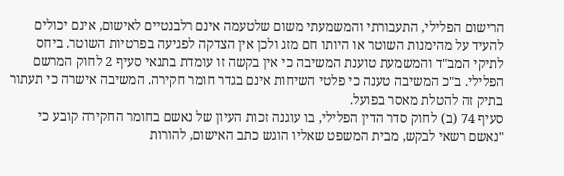הרישום הפלילי, התעבורתי והמשמעתי משום שלטעמה אינם רלבנטיים לאישום, אינם יכולים להעיד על מהימנות השוטר או היותו חם מזג ולכן אין הצדקה לפגיעה בפרטיות השוטר. ביחס לתיקי המב"ד והמשמעת טוענת המשיבה כי אין בקשה זו עומדת בתנאי סעיף 2 לחוק המרשם הפלילי. ב"כ המשיבה טענה כי פלטי השיחות אינם בגדר חומר חקירה. המשיבה אישרה כי תעתור בתיק זה להטלת מאסר בפועל.
סעיף 74 (ב) לחוק סדר הדין הפלילי, בו עוגנה זכות העיון של נאשם בחומר החקירה קובע כי "נאשם רשאי לבקש, מבית המשפט שאליו הוגש כתב האישום, להורות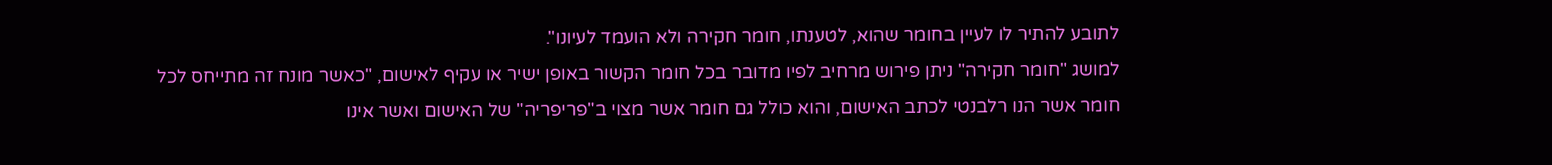לתובע להתיר לו לעיין בחומר שהוא, לטענתו, חומר חקירה ולא הועמד לעיונו".
למושג "חומר חקירה" ניתן פירוש מרחיב לפיו מדובר בכל חומר הקשור באופן ישיר או עקיף לאישום, "כאשר מונח זה מתייחס לכל חומר אשר הנו רלבנטי לכתב האישום, והוא כולל גם חומר אשר מצוי ב"פריפריה" של האישום ואשר אינו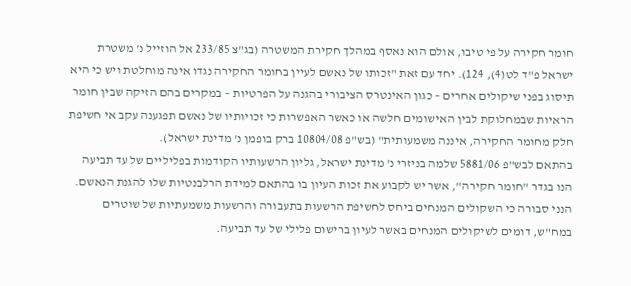חומר חקירה על פי טיבו, אולם הוא נאסף במהלך חקירת המשטרה (בג"צ 233/85 אל הוזייל נ' משטרת ישראל פ"ד לט(4), 124). יחד עם זאת "זכותו של נאשם לעיין בחומר החקירה נגדו אינה מוחלטת ויש כי היא תיסוג בפני שיקולים אחרים – כגון האינטרס הציבורי בהגנה על הפרטיות – במקרים בהם הזיקה שבין חומר הראיות שבמחלוקת לבין האישומים חלשה או כאשר האפשרות כי זכויותיו של נאשם תפגענה עקב אי חשיפת חלק מחומר החקירה, איננה משמעותית" (בש"פ 10804/08 ברק בופמן נ' מדינת ישראל).
בהתאם לבש"פ 5881/06 שלמה בניזרי נ' מדינת ישראל, גליון הרשעותיו הקודמות בפליליים של עד תביעה הנו בגדר "חומר חקירה", אשר יש לקבוע את זכות העיון בו בהתאם למידת הרלבנטיות שלו להגנת הנאשם.
הנני סבורה כי השקולים המנחים ביחס לחשיפת הרשעות בתעבורה והרשעות משמעתיות של שוטרים במח"ש, דומים לשיקולים המנחים באשר לעיון ברישום פלילי של עד תביעה.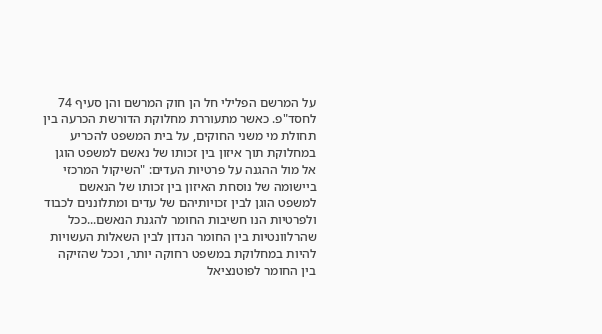על המרשם הפלילי חל הן חוק המרשם והן סעיף 74 לחסד"פ. כאשר מתעוררת מחלוקת הדורשת הכרעה בין תחולת מי משני החוקים, על בית המשפט להכריע במחלוקת תוך איזון בין זכותו של נאשם למשפט הוגן אל מול ההגנה על פרטיות העדים: "השיקול המרכזי ביישומה של נוסחת האיזון בין זכותו של הנאשם למשפט הוגן לבין זכויותיהם של עדים ומתלוננים לכבוד ולפרטיות הנו חשיבות החומר להגנת הנאשם...ככל שהרלוונטיות בין החומר הנדון לבין השאלות העשויות להיות במחלוקת במשפט רחוקה יותר, וככל שהזיקה בין החומר לפוטנציאל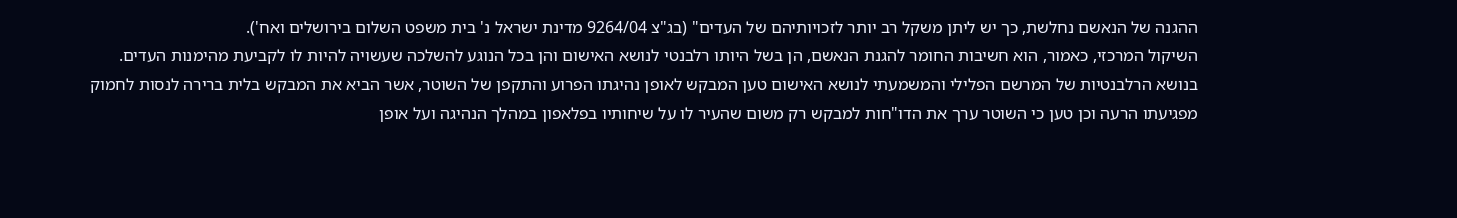ההגנה של הנאשם נחלשת, כך יש ליתן משקל רב יותר לזכויותיהם של העדים" (בג"צ 9264/04 מדינת ישראל נ' בית משפט השלום בירושלים ואח').
השיקול המרכזי, כאמור, הוא חשיבות החומר להגנת הנאשם, הן בשל היותו רלבנטי לנושא האישום והן בכל הנוגע להשלכה שעשויה להיות לו לקביעת מהימנות העדים.
בנושא הרלבנטיות של המרשם הפלילי והמשמעתי לנושא האישום טען המבקש לאופן נהיגתו הפרוע והתקפן של השוטר, אשר הביא את המבקש בלית ברירה לנסות לחמוק מפגיעתו הרעה וכן טען כי השוטר ערך את הדו"חות למבקש רק משום שהעיר לו על שיחותיו בפלאפון במהלך הנהיגה ועל אופן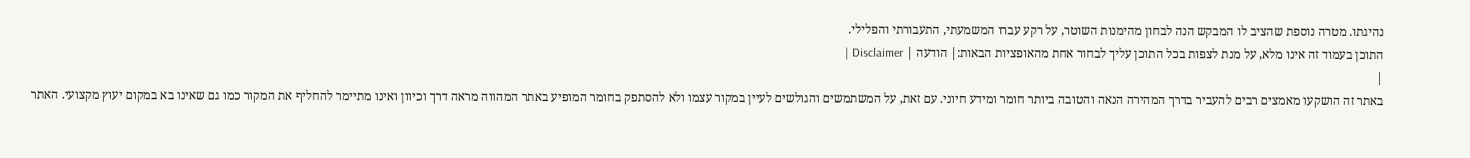נהיגתו. מטרה נוספת שהציב לו המבקש הנה לבחון מהימנות השוטר, על רקע עברו המשמעתי, התעבורתי והפלילי.
התוכן בעמוד זה אינו מלא, על מנת לצפות בכל התוכן עליך לבחור אחת מהאופציות הבאות:| הודעה | Disclaimer |
|
באתר זה הושקעו מאמצים רבים להעביר בדרך המהירה הנאה והטובה ביותר חומר ומידע חיוני. עם זאת, על המשתמשים והגולשים לעיין במקור עצמו ולא להסתפק בחומר המופיע באתר המהווה מראה דרך וכיוון ואינו מתיימר להחליף את המקור כמו גם שאינו בא במקום יעוץ מקצועי. האתר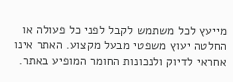מייעץ לכל משתמש לקבל לפני כל פעולה או החלטה יעוץ משפטי מבעל מקצוע. האתר אינו אחראי לדיוק ולנכונות החומר המופיע באתר.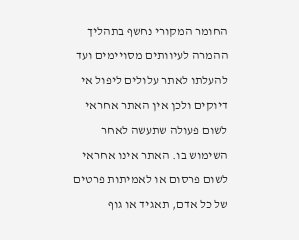החומר המקורי נחשף בתהליך ההמרה לעיוותים מסויימים ועד להעלתו לאתר עלולים ליפול אי דיוקים ולכן אין האתר אחראי לשום פעולה שתעשה לאחר השימוש בו. האתר אינו אחראי לשום פרסום או לאמיתות פרטים של כל אדם, תאגיד או גוף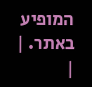המופיע באתר. |
|